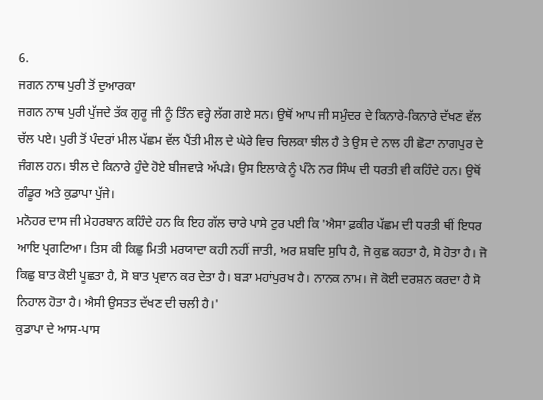6.
ਜਗਨ ਨਾਥ ਪੁਰੀ ਤੋਂ ਦੁਆਰਕਾ
ਜਗਨ ਨਾਥ ਪੁਰੀ ਪੁੱਜਦੇ ਤੱਕ ਗੁਰੂ ਜੀ ਨੂੰ ਤਿੰਨ ਵਰ੍ਹੇ ਲੱਗ ਗਏ ਸਨ। ਉਥੋਂ ਆਪ ਜੀ ਸਮੁੰਦਰ ਦੇ ਕਿਨਾਰੇ-ਕਿਨਾਰੇ ਦੱਖਣ ਵੱਲ ਚੱਲ ਪਏ। ਪੁਰੀ ਤੋਂ ਪੰਦਰਾਂ ਮੀਲ ਪੱਛਮ ਵੱਲ ਪੈਂਤੀ ਮੀਲ ਦੇ ਘੇਰੇ ਵਿਚ ਚਿਲਕਾ ਝੀਲ ਹੈ ਤੇ ਉਸ ਦੇ ਨਾਲ ਹੀ ਛੋਟਾ ਨਾਗਪੁਰ ਦੇ ਜੰਗਲ ਹਨ। ਝੀਲ ਦੇ ਕਿਨਾਰੇ ਹੁੰਦੇ ਹੋਏ ਬੀਜਵਾੜੇ ਅੱਪੜੇ। ਉਸ ਇਲਾਕੇ ਨੂੰ ਪੰਨੇ ਨਰ ਸਿੰਘ ਦੀ ਧਰਤੀ ਵੀ ਕਹਿੰਦੇ ਹਨ। ਉਥੋਂ ਗੰਡੂਰ ਅਤੇ ਕੁਡਾਪਾ ਪੁੱਜੇ।
ਮਨੋਹਰ ਦਾਸ ਜੀ ਮੇਹਰਬਾਨ ਕਹਿੰਦੇ ਹਨ ਕਿ ਇਹ ਗੱਲ ਚਾਰੇ ਪਾਸੇ ਟੁਰ ਪਈ ਕਿ 'ਐਸਾ ਫ਼ਕੀਰ ਪੱਛਮ ਦੀ ਧਰਤੀ ਥੀਂ ਇਧਰ ਆਇ ਪ੍ਰਗਟਿਆ। ਤਿਸ ਕੀ ਕਿਛੁ ਮਿਤੀ ਮਰਯਾਦਾ ਕਹੀ ਨਹੀਂ ਜਾਤੀ, ਅਰ ਸ਼ਬਦਿ ਸੁਧਿ ਹੈ, ਜੋ ਕੁਛ ਕਹਤਾ ਹੈ, ਸੋ ਹੋਤਾ ਹੈ। ਜੋ ਕਿਛੁ ਬਾਤ ਕੋਈ ਪੂਛਤਾ ਹੈ, ਸੋ ਬਾਤ ਪ੍ਰਵਾਨ ਕਰ ਦੇਤਾ ਹੈ। ਬੜਾ ਮਹਾਂਪੁਰਖ ਹੈ। ਨਾਨਕ ਨਾਮ। ਜੋ ਕੋਈ ਦਰਸ਼ਨ ਕਰਦਾ ਹੈ ਸੋ ਨਿਹਾਲ ਹੋਤਾ ਹੈ। ਐਸੀ ਉਸਤਤ ਦੱਖਣ ਦੀ ਚਲੀ ਹੈ।'
ਕੁਡਾਪਾ ਦੇ ਆਸ-ਪਾਸ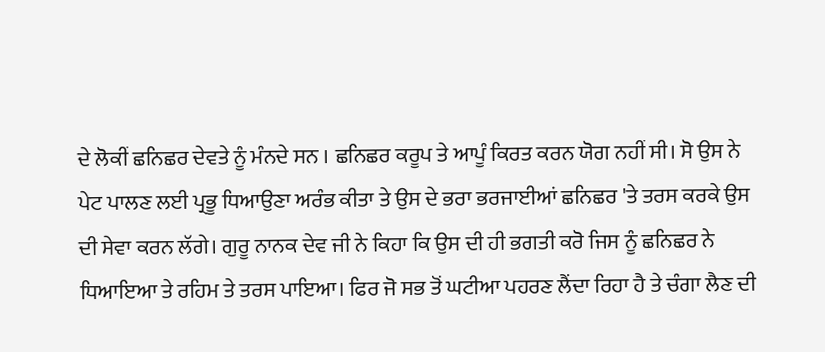ਦੇ ਲੋਕੀਂ ਛਨਿਛਰ ਦੇਵਤੇ ਨੂੰ ਮੰਨਦੇ ਸਨ । ਛਨਿਛਰ ਕਰੂਪ ਤੇ ਆਪੂੰ ਕਿਰਤ ਕਰਨ ਯੋਗ ਨਹੀਂ ਸੀ। ਸੋ ਉਸ ਨੇ ਪੇਟ ਪਾਲਣ ਲਈ ਪ੍ਰਭੂ ਧਿਆਉਣਾ ਅਰੰਭ ਕੀਤਾ ਤੇ ਉਸ ਦੇ ਭਰਾ ਭਰਜਾਈਆਂ ਛਨਿਛਰ 'ਤੇ ਤਰਸ ਕਰਕੇ ਉਸ ਦੀ ਸੇਵਾ ਕਰਨ ਲੱਗੇ। ਗੁਰੂ ਨਾਨਕ ਦੇਵ ਜੀ ਨੇ ਕਿਹਾ ਕਿ ਉਸ ਦੀ ਹੀ ਭਗਤੀ ਕਰੋ ਜਿਸ ਨੂੰ ਛਨਿਛਰ ਨੇ ਧਿਆਇਆ ਤੇ ਰਹਿਮ ਤੇ ਤਰਸ ਪਾਇਆ। ਫਿਰ ਜੋ ਸਭ ਤੋਂ ਘਟੀਆ ਪਹਰਣ ਲੈਂਦਾ ਰਿਹਾ ਹੈ ਤੇ ਚੰਗਾ ਲੈਣ ਦੀ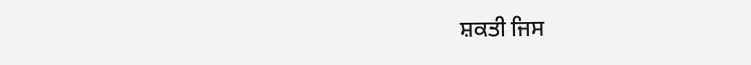ਸ਼ਕਤੀ ਜਿਸ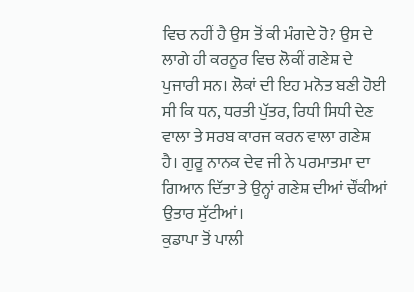ਵਿਚ ਨਹੀਂ ਹੈ ਉਸ ਤੋਂ ਕੀ ਮੰਗਦੇ ਹੋ? ਉਸ ਦੇ ਲਾਗੇ ਹੀ ਕਰਨੂਰ ਵਿਚ ਲੋਕੀਂ ਗਣੇਸ਼ ਦੇ ਪੁਜਾਰੀ ਸਨ। ਲੋਕਾਂ ਦੀ ਇਹ ਮਨੋਤ ਬਣੀ ਹੋਈ ਸੀ ਕਿ ਧਨ, ਧਰਤੀ ਪੁੱਤਰ, ਰਿਧੀ ਸਿਧੀ ਦੇਣ ਵਾਲਾ ਤੇ ਸਰਬ ਕਾਰਜ ਕਰਨ ਵਾਲਾ ਗਣੇਸ਼ ਹੈ। ਗੁਰੂ ਨਾਨਕ ਦੇਵ ਜੀ ਨੇ ਪਰਮਾਤਮਾ ਦਾ ਗਿਆਨ ਦਿੱਤਾ ਤੇ ਉਨ੍ਹਾਂ ਗਣੇਸ਼ ਦੀਆਂ ਚੌਂਕੀਆਂ ਉਤਾਰ ਸੁੱਟੀਆਂ।
ਕੁਡਾਪਾ ਤੋਂ ਪਾਲੀ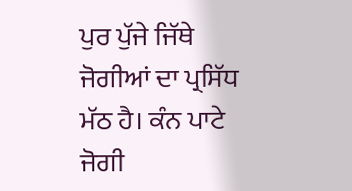ਪੁਰ ਪੁੱਜੇ ਜਿੱਥੇ ਜੋਗੀਆਂ ਦਾ ਪ੍ਰਸਿੱਧ ਮੱਠ ਹੈ। ਕੰਨ ਪਾਟੇ ਜੋਗੀ